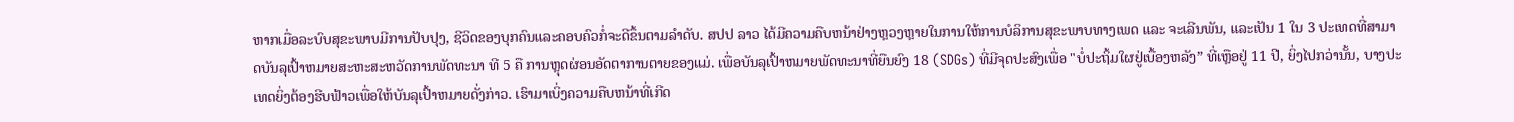ຫາກເມື່ອລະບົບສຸຂະພາບມີການປັບປຸງ, ຊີວິດຂອງບຸກຄົນແລະຄອບຄົວກໍ່ຈະດີຂຶ້ນຕາມລຳດັບ. ສປປ ລາວ ໄດ້ມີຄວາມຄືບຫນ້າຢ່າງຫຼວງຫຼາຍໃນການໃຫ້ການບໍລິການສຸຂະພາບທາງເພດ ແລະ ຈະເລີນພັນ, ແລະເປັນ 1 ໃນ 3 ປະເທດທີ່ສາມາດບັນລຸເປົ້າຫມາຍສະຫະສະຫວັດການພັດທະນາ ທີ 5 ຄື ການຫຼຸດຜ່ອນອັດຕາການຕາຍຂອງແມ່. ເພື່ອບັນລຸເປົ້າຫມາຍພັດທະນາທີ່ຍືນຍົງ 18 (SDGs) ທີ່ມີຈຸດປະສົງເພື່ອ "ບໍ່ປະຖິ້ມໃຜຢູ່ເບື້ອງຫລັງ” ທີ່ເຫຼືອຢູ່ 11 ປີ, ຍິ່ງໄປກວ່ານັ້ນ, ບາງປະເທດຍິ່ງຕ້ອງຮີບຟ້າວເພື່ອໃຫ້ບັນລຸເປົ້າຫມາຍດັ່ງກ່າວ. ເຮົາມາເບິ່ງຄວາມຄືບຫນ້າທີ່ເກີດ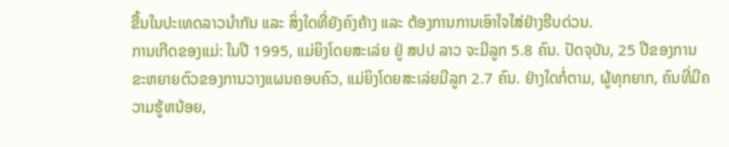ຂື້ນໃນປະເທດລາວນຳກັນ ແລະ ສິ່ງໃດທີ່ຍັງຄົງຄ້າງ ແລະ ຕ້ອງການການເອົາໃຈໃສ່ຢ່າງຮີບດ່ວນ.
ການເກີດຂອງແມ່: ໃນປີ 1995, ແມ່ຍິງໂດຍສະເລ່ຍ ຢູ່ ສປປ ລາວ ຈະມີລູກ 5.8 ຄົນ. ປັດຈຸບັນ, 25 ປີຂອງການຂະຫຍາຍຕົວຂອງການວາງແຜນຄອບຄົວ, ແມ່ຍິງໂດຍສະເລ່ຍມີລູກ 2.7 ຄົນ. ຢ່າງໃດກໍ່ຕາມ, ຜູ້ທຸກຍາກ, ຄົນທີ່ມີຄວາມຮູ້ຫນ້ອຍ,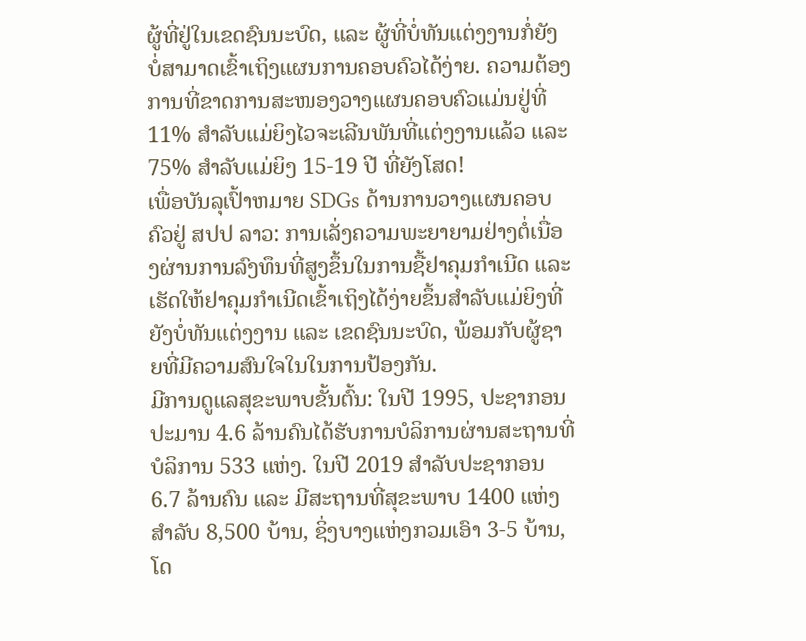ຜູ້ທີ່ຢູ່ໃນເຂດຊົນນະບົດ, ແລະ ຜູ້ທີ່ບໍ່ທັນແຕ່ງງານກໍ່ຍັງບໍ່ສາມາດເຂົ້າເຖິງແຜນການຄອບຄົວໄດ້ງ່າຍ. ຄວາມຕ້ອງການທີ່ຂາດການສະໜອງວາງແຜນຄອບຄົວແມ່ນຢູ່ທີ່ 11% ສໍາລັບແມ່ຍິງໄວຈະເລີນພັນທີ່ແຕ່ງງານແລ້ວ ແລະ 75% ສໍາລັບແມ່ຍິງ 15-19 ປີ ທີ່ຍັງໂສດ!
ເພື່ອບັນລຸເປົ້າຫມາຍ SDGs ດ້ານການວາງແຜນຄອບຄົວຢູ່ ສປປ ລາວ: ການເລັ່ງຄວາມພະຍາຍາມຢ່າງຕໍ່ເນື່ອງຜ່ານການລົງທຶນທີ່ສູງຂຶ້ນໃນການຊື້ຢາຄຸມກໍາເນີດ ແລະ ເຮັດໃຫ້ຢາຄຸມກໍາເນີດເຂົ້າເຖິງໄດ້ງ່າຍຂຶ້ນສໍາລັບແມ່ຍິງທີ່ຍັງບໍ່ທັນແຕ່ງງານ ແລະ ເຂດຊົນນະບົດ, ພ້ອມກັບຜູ້ຊາຍທີ່ມີຄວາມສົນໃຈໃນໃນການປ້ອງກັນ.
ມີການດູແລສຸຂະພາບຂັ້ນຕົ້ນ: ໃນປີ 1995, ປະຊາກອນປະມານ 4.6 ລ້ານຄົນໄດ້ຮັບການບໍລິການຜ່ານສະຖານທີ່ບໍລິການ 533 ແຫ່ງ. ໃນປີ 2019 ສໍາລັບປະຊາກອນ 6.7 ລ້ານຄົນ ແລະ ມີສະຖານທີ່ສຸຂະພາບ 1400 ແຫ່ງ ສຳລັບ 8,500 ບ້ານ, ຊິ່ງບາງແຫ່ງກວມເອົາ 3-5 ບ້ານ, ໂດ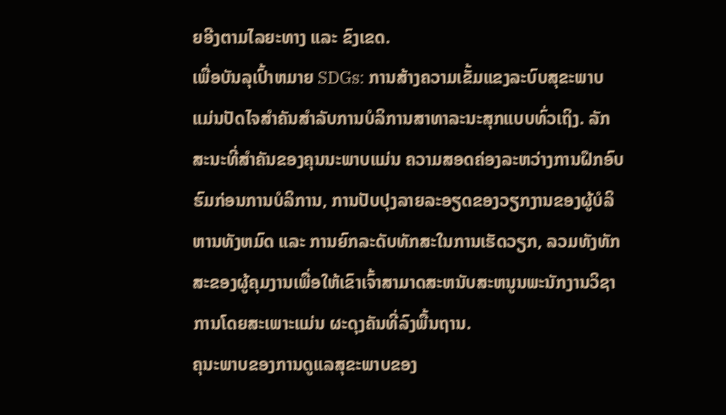ຍອີງຕາມໄລຍະທາງ ແລະ ຂົງເຂດ.
ເພື່ອບັນລຸເປົ້າຫມາຍ SDGs: ການສ້າງຄວາມເຂັ້ມແຂງລະບົບສຸຂະພາບ ແມ່ນປັດໄຈສໍາຄັນສໍາລັບການບໍລິການສາທາລະນະສຸກແບບທົ່ວເຖິງ. ລັກສະນະທີ່ສໍາຄັນຂອງຄຸນນະພາບແມ່ນ ຄວາມສອດຄ່ອງລະຫວ່າງການຝຶກອົບຮົມກ່ອນການບໍລິການ, ການປັບປຸງລາຍລະອຽດຂອງວຽກງານຂອງຜູ້ບໍລິຫານທັງຫມົດ ແລະ ການຍົກລະດັບທັກສະໃນການເຮັດວຽກ, ລວມທັງທັກສະຂອງຜູ້ຄຸມງານເພື່ອໃຫ້ເຂົາເຈົ້າສາມາດສະຫນັບສະຫນູນພະນັກງານວິຊາການໂດຍສະເພາະແມ່ນ ຜະດຸງຄັນທີ່ລົງພື້ນຖານ.
ຄຸນະພາບຂອງການດູແລສຸຂະພາບຂອງ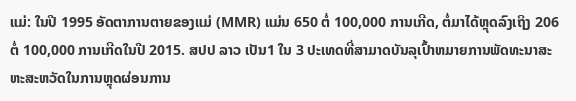ແມ່: ໃນປີ 1995 ອັດຕາການຕາຍຂອງແມ່ (MMR) ແມ່ນ 650 ຕໍ່ 100,000 ການເກີດ, ຕໍ່ມາໄດ້ຫຼຸດລົງເຖິງ 206 ຕໍ່ 100,000 ການເກີດໃນປີ 2015. ສປປ ລາວ ເປັນ1 ໃນ 3 ປະເທດທີ່ສາມາດບັນລຸເປົ້າຫມາຍການພັດທະນາສະຫະສະຫວັດໃນການຫຼຸດຜ່ອນການ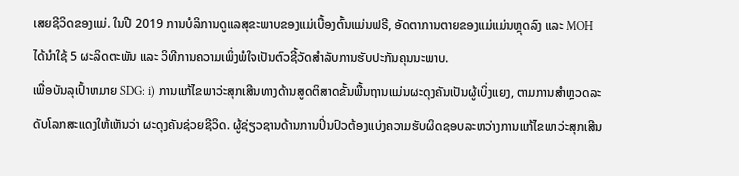ເສຍຊີວິດຂອງແມ່. ໃນປີ 2019 ການບໍລິການດູແລສຸຂະພາບຂອງແມ່ເບື້ອງຕົ້ນແມ່ນຟຣີ, ອັດຕາການຕາຍຂອງແມ່ແມ່ນຫຼຸດລົງ ແລະ MOH ໄດ້ນໍາໃຊ້ 5 ຜະລິດຕະພັນ ແລະ ວິທີການຄວາມເພິ່ງພໍໃຈເປັນຕົວຊີ້ວັດສໍາລັບການຮັບປະກັນຄຸນນະພາບ.
ເພື່ອບັນລຸເປົ້າຫມາຍ SDG: i) ການແກ້ໄຂພາວ່ະສຸກເສີນທາງດ້ານສູດຕິສາດຂັ້ນພື້ນຖານແມ່ນຜະດຸງຄັນເປັນຜູ້ເບິ່ງແຍງ, ຕາມການສຳຫຼວດລະດັບໂລກສະແດງໃຫ້ເຫັນວ່າ ຜະດຸງຄັນຊ່ວຍຊີວິດ. ຜູ້ຊ່ຽວຊານດ້ານການປິ່ນປົວຕ້ອງແບ່ງຄວາມຮັບຜິດຊອບລະຫວ່າງການແກ້ໄຂພາວ່ະສຸກເສີນ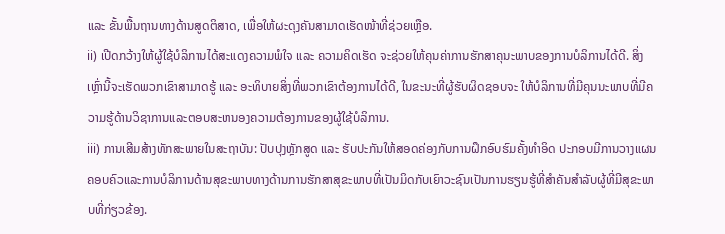ແລະ ຂັ້ນພື້ນຖານທາງດ້ານສູດຕິສາດ, ເພື່ອໃຫ້ຜະດຸງຄັນສາມາດເຮັດໜ້າທີ່ຊ່ວຍເຫຼືອ.
ii) ເປີດກວ້າງໃຫ້ຜູ້ໃຊ້ບໍລິການໄດ້ສະແດງຄວາມພໍໃຈ ແລະ ຄວາມຄິດເຮັດ ຈະຊ່ວຍໃຫ້ຄຸນຄ່າການຮັກສາຄຸນະພາບຂອງການບໍລິການໄດ້ດີ. ສິ່ງເຫຼົ່ານີ້ຈະເຮັດພວກເຂົາສາມາດຮູ້ ແລະ ອະທິບາຍສິ່ງທີ່ພວກເຂົາຕ້ອງການໄດ້ດີ, ໃນຂະນະທີ່ຜູ້ຮັບຜິດຊອບຈະ ໃຫ້ບໍລິການທີ່ມີຄຸນນະພາບທີ່ມີຄວາມຮູ້ດ້ານວິຊາການແລະຕອບສະຫນອງຄວາມຕ້ອງການຂອງຜູ້ໃຊ້ບໍລິການ.
iii) ການເສີມສ້າງທັກສະພາຍໃນສະຖາບັນ: ປັບປຸງຫຼັກສູດ ແລະ ຮັບປະກັນໃຫ້ສອດຄ່ອງກັບການຝຶກອົບຮົມຄັ້ງທໍາອິດ ປະກອບມີການວາງແຜນຄອບຄົວແລະການບໍລິການດ້ານສຸຂະພາບທາງດ້ານການຮັກສາສຸຂະພາບທີ່ເປັນມິດກັບເຍົາວະຊົນເປັນການຮຽນຮູ້ທີ່ສໍາຄັນສໍາລັບຜູ້ທີ່ມີສຸຂະພາບທີ່ກ່ຽວຂ້ອງ.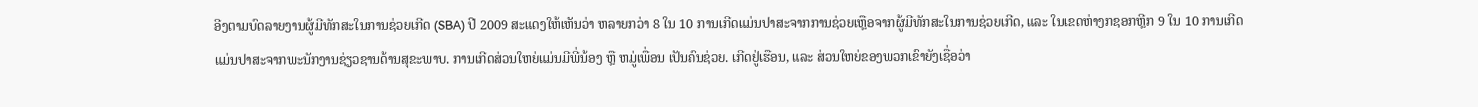ອີງຕາມບົດລາຍງານຜູ້ມີທັກສະໃນການຊ່ວຍເກີດ (SBA) ປີ 2009 ສະແດງໃຫ້ເຫັນວ່າ ຫລາຍກວ່າ 8 ໃນ 10 ການເກີດແມ່ນປາສະຈາກການຊ່ວຍເຫຼືອຈາກຜູ້ມີທັກສະໃນການຊ່ວຍເກີດ, ແລະ ໃນເຂດຫ່າງກຊອກຫຼີກ 9 ໃນ 10 ການເກີດແມ່ນປາສະຈາກພະນັກງານຊ່ຽວຊານດ້ານສຸຂະພາບ. ການເກີດສ່ວນໃຫຍ່ແມ່ນມີພີ່ນ້ອງ ຫຼື ຫມູ່ເພື່ອນ ເປັນຄົນຊ່ວຍ. ເກີດຢູ່ເຮືອນ, ແລະ ສ່ວນໃຫຍ່ຂອງພວກເຂົາຍັງເຊື່ອວ່າ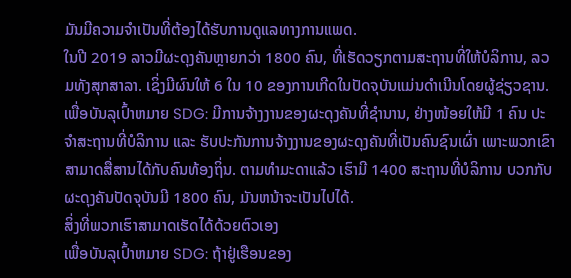ມັນມີຄວາມຈຳເປັນທີ່ຕ້ອງໄດ້ຮັບການດູແລທາງການແພດ.
ໃນປີ 2019 ລາວມີຜະດຸງຄັນຫຼາຍກວ່າ 1800 ຄົນ, ທີ່ເຮັດວຽກຕາມສະຖານທີ່ໃຫ້ບໍລິການ, ລວມທັງສຸກສາລາ. ເຊິ່ງມີຜົນໃຫ້ 6 ໃນ 10 ຂອງການເກີດໃນປັດຈຸບັນແມ່ນດຳເນີນໂດຍຜູ້ຊ່ຽວຊານ.
ເພື່ອບັນລຸເປົ້າຫມາຍ SDG: ມີການຈ້າງງານຂອງຜະດຸງຄັນທີ່ຊຳນານ, ຢ່າງໜ້ອຍໃຫ້ມີ 1 ຄົນ ປະຈຳສະຖານທີ່ບໍລິການ ແລະ ຮັບປະກັນການຈ້າງງານຂອງຜະດຸງຄັນທີ່ເປັນຄົນຊົນເຜົ່າ ເພາະພວກເຂົາສາມາດສື່ສານໄດ້ກັບຄົນທ້ອງຖິ່ນ. ຕາມທຳມະດາແລ້ວ ເຮົາມີ 1400 ສະຖານທີ່ບໍລິການ ບວກກັບ ຜະດຸງຄັນປັດຈຸບັນມີ 1800 ຄົນ, ມັນຫນ້າຈະເປັນໄປໄດ້.
ສິ່ງທີ່ພວກເຮົາສາມາດເຮັດໄດ້ດ້ວຍຕົວເອງ
ເພື່ອບັນລຸເປົ້າຫມາຍ SDG: ຖ້າຢູ່ເຮືອນຂອງ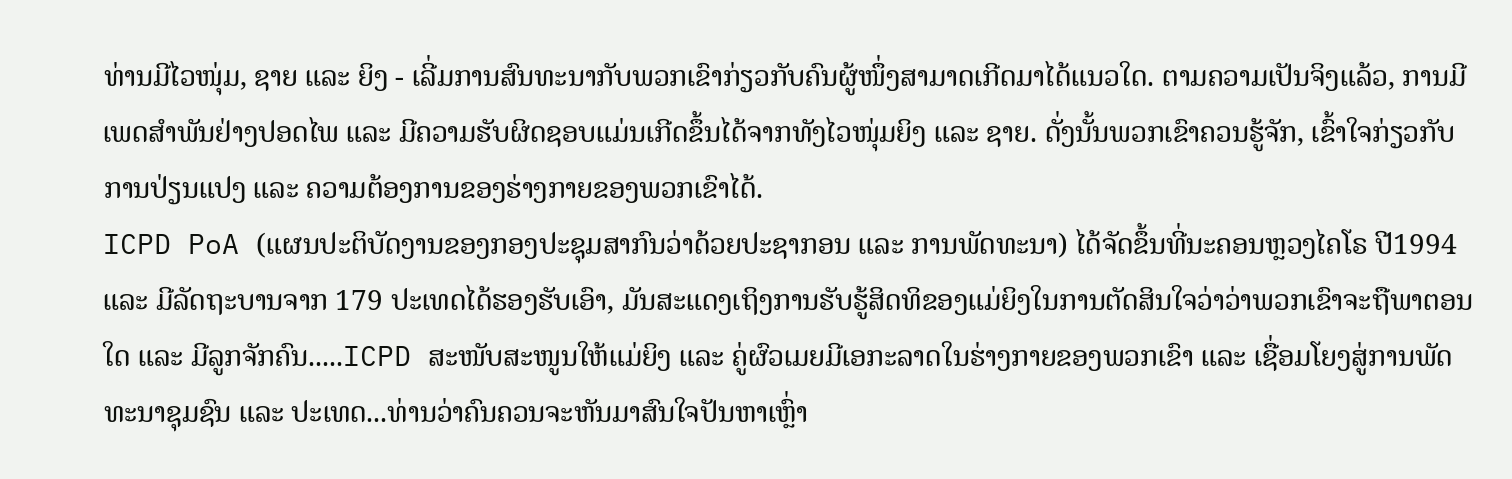ທ່ານມີໄວໜຸ່ມ, ຊາຍ ແລະ ຍິງ - ເລີ່ມການສົນທະນາກັບພວກເຂົາກ່ຽວກັບຄົນຜູ້ໜຶ່ງສາມາດເກີດມາໄດ້ແນວໃດ. ຕາມຄວາມເປັນຈິງແລ້ວ, ການມີເພດສຳພັນຢ່າງປອດໄພ ແລະ ມີຄວາມຮັບຜິດຊອບແມ່ນເກີດຂຶ້ນໄດ້ຈາກທັງໄວໜຸ່ມຍິງ ແລະ ຊາຍ. ດັ່ງນັ້ນພວກເຂົາຄວນຮູ້ຈັກ, ເຂົ້າໃຈກ່ຽວກັບການປ່ຽນແປງ ແລະ ຄວາມຕ້ອງການຂອງຮ່າງກາຍຂອງພວກເຂົາໄດ້.
ICPD PoA (ແຜນປະຕິບັດງານຂອງກອງປະຊຸມສາກົນວ່າດ້ວຍປະຊາກອນ ແລະ ການພັດທະນາ) ໄດ້ຈັດຂຶ້ນທີ່ນະຄອນຫຼວງໄຄໂຣ ປີ1994 ແລະ ມີລັດຖະບານຈາກ 179 ປະເທດໄດ້ຮອງຮັບເອົາ, ມັນສະແດງເຖິງການຮັບຮູ້ສິດທິຂອງແມ່ຍິງໃນການຕັດສິນໃຈວ່າວ່າພວກເຂົາຈະຖືພາຕອນໃດ ແລະ ມີລູກຈັກຄົນ.....ICPD ສະໜັບສະໜູນໃຫ້ແມ່ຍິງ ແລະ ຄູ່ຜົວເມຍມີເອກະລາດໃນຮ່າງກາຍຂອງພວກເຂົາ ແລະ ເຊື່ອມໂຍງສູ່ການພັດທະນາຊຸມຊົນ ແລະ ປະເທດ...ທ່ານວ່າຄົນຄວນຈະຫັນມາສົນໃຈປັນຫາເຫຼົ່າ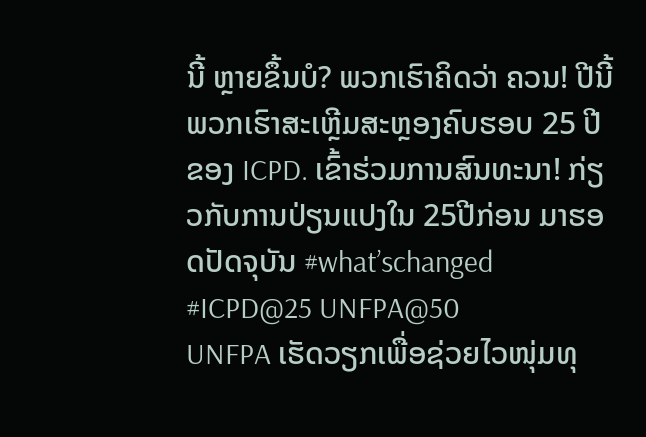ນີ້ ຫຼາຍຂຶ້ນບໍ? ພວກເຮົາຄິດວ່າ ຄວນ! ປີນີ້ພວກເຮົາສະເຫຼີມສະຫຼອງຄົບຮອບ 25 ປີຂອງ ICPD. ເຂົ້າຮ່ວມການສົນທະນາ! ກ່ຽວກັບການປ່ຽນແປງໃນ 25ປີກ່ອນ ມາຮອດປັດຈຸບັນ #what’schanged #ICPD@25 UNFPA@50
UNFPA ເຮັດວຽກເພື່ອຊ່ວຍໄວໜຸ່ມທຸ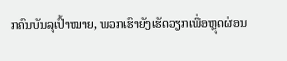ກຄົນບັນລຸເປົ້າໝາຍ, ພວກເຮົາຍັງເຮັດວຽກເພື່ອຫຼຸດຜ່ອນ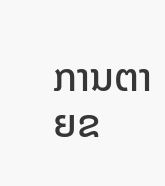ການຕາຍຂ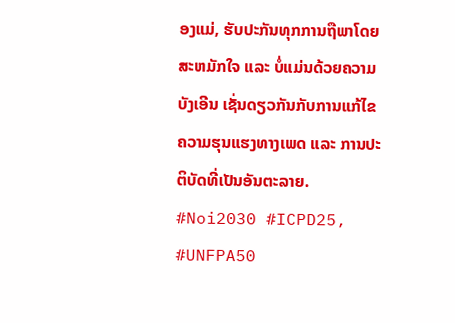ອງແມ່, ຮັບປະກັນທຸກການຖືພາໂດຍສະຫມັກໃຈ ແລະ ບໍ່ແມ່ນດ້ວຍຄວາມບັງເອີນ ເຊັ່ນດຽວກັນກັບການແກ້ໄຂຄວາມຮຸນແຮງທາງເພດ ແລະ ການປະຕິບັດທີ່ເປັນອັນຕະລາຍ. #Noi2030 #ICPD25, #UNFPA50